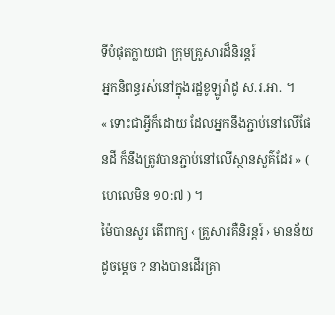ទីបំផុតក្លាយជា ក្រុមគ្រួសារដ៏និរន្តរ៍
អ្នកនិពន្ធរស់នៅក្នុងរដ្ឋខូឡូរ៉ាដូ ស.រ.អា. ។
« ទោះជាអ្វីក៏ដោយ ដែលអ្នកនឹងភ្ជាប់នៅលើផែនដី ក៏នឹងត្រូវបានភ្ជាប់នៅលើស្ថានសួគ៌ដែរ » ( ហេលេមិន ១០:៧ ) ។
ម៉ៃបានសួរ តើពាក្យ ‹ គ្រួសារគឺនិរន្តរ៍ › មានន័យដូចម្តេច ? នាងបានដើរគ្រា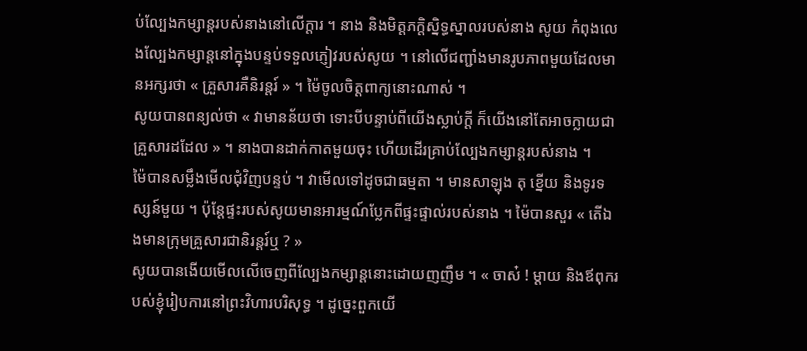ប់ល្បែងកម្សាន្តរបស់នាងនៅលើក្តារ ។ នាង និងមិត្តភក្តិស្និទ្ធស្នាលរបស់នាង សូយ កំពុងលេងល្បែងកម្សាន្តនៅក្នុងបន្ទប់ទទួលភ្ញៀវរបស់សូយ ។ នៅលើជញ្ជាំងមានរូបភាពមួយដែលមានអក្សរថា « គ្រួសារគឺនិរន្តរ៍ » ។ ម៉ៃចូលចិត្តពាក្យនោះណាស់ ។
សូយបានពន្យល់ថា « វាមានន័យថា ទោះបីបន្ទាប់ពីយើងស្លាប់ក្តី ក៏យើងនៅតែអាចក្លាយជាគ្រួសារដដែល » ។ នាងបានដាក់កាតមួយចុះ ហើយដើរគ្រាប់ល្បែងកម្សាន្តរបស់នាង ។
ម៉ៃបានសម្លឹងមើលជុំវិញបន្ទប់ ។ វាមើលទៅដូចជាធម្មតា ។ មានសាឡុង តុ ខ្នើយ និងទូរទស្សន៍មួយ ។ ប៉ុន្តែផ្ទះរបស់សូយមានអារម្មណ៍ប្លែកពីផ្ទះផ្ទាល់របស់នាង ។ ម៉ៃបានសួរ « តើឯងមានក្រុមគ្រួសារជានិរន្តរ៍ឬ ? »
សូយបានងើយមើលលើចេញពីល្បែងកម្សាន្តនោះដោយញញឹម ។ « ចាស៎ ! ម្តាយ និងឪពុករបស់ខ្ញុំរៀបការនៅព្រះវិហារបរិសុទ្ធ ។ ដូច្នេះពួកយើ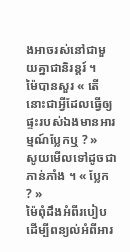ងអាចរស់នៅជាមួយគ្នាជានិរន្តរ៍ ។
ម៉ៃបានសួរ « តើនោះជាអ្វីដែលធ្វើឲ្យផ្ទះរបស់ឯងមានអារម្មណ៍ប្លែកឬ ? »
សូយមើលទៅដូចជាភាន់ភាំង ។ « ប្លែក ? »
ម៉ៃពុំដឹងអំពីរបៀបដើម្បីពន្យល់អំពីអារ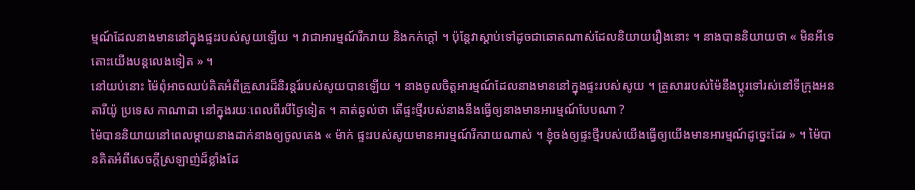ម្មណ៍ដែលនាងមាននៅក្នុងផ្ទះរបស់សូយឡើយ ។ វាជាអារម្មណ៍រីករាយ និងកក់ក្តៅ ។ ប៉ុន្ដែវាស្ដាប់ទៅដូចជាឆោតណាស់ដែលនិយាយរឿងនោះ ។ នាងបាននិយាយថា « មិនអីទេ តោះយើងបន្តលេងទៀត » ។
នៅយប់នោះ ម៉ៃពុំអាចឈប់គិតអំពីគ្រួសារដ៏និរន្តរ៍របស់សូយបានឡើយ ។ នាងចូលចិត្តអារម្មណ៍ដែលនាងមាននៅក្នុងផ្ទះរបស់សូយ ។ គ្រួសាររបស់ម៉ៃនឹងប្តូរទៅរស់នៅទីក្រុងអនតារីយ៉ូ ប្រទេស កាណាដា នៅក្នុងរយៈពេលពីរបីថ្ងៃទៀត ។ គាត់ឆ្ងល់ថា តើផ្ទះថ្មីរបស់នាងនឹងធ្វើឲ្យនាងមានអារម្មណ៍បែបណា ?
ម៉ៃបាននិយាយនៅពេលម្តាយនាងដាក់នាងឲ្យចូលគេង « ម៉ាក់ ផ្ទះរបស់សូយមានអារម្មណ៍រីករាយណាស់ ។ ខ្ញុំចង់ឲ្យផ្ទះថ្មីរបស់យើងធ្វើឲ្យយើងមានអារម្មណ៍ដូច្នេះដែរ » ។ ម៉ៃបានគិតអំពីសេចក្តីស្រឡាញ់ដ៏ខ្លាំងដែ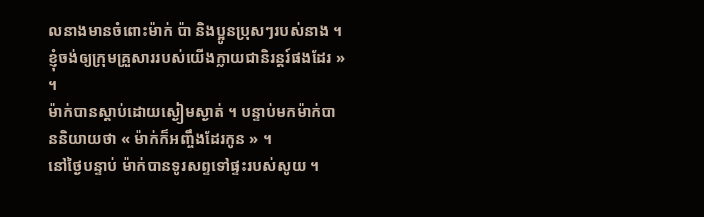លនាងមានចំពោះម៉ាក់ ប៉ា និងប្អូនប្រុសៗរបស់នាង ។ ខ្ញុំចង់ឲ្យក្រុមគ្រួសាររបស់យើងក្លាយជានិរន្តរ៍ផងដែរ » ។
ម៉ាក់បានស្តាប់ដោយស្ងៀមស្ងាត់ ។ បន្ទាប់មកម៉ាក់បាននិយាយថា « ម៉ាក់ក៏អញ្ចឹងដែរកូន » ។
នៅថ្ងៃបន្ទាប់ ម៉ាក់បានទូរសព្ទទៅផ្ទះរបស់សូយ ។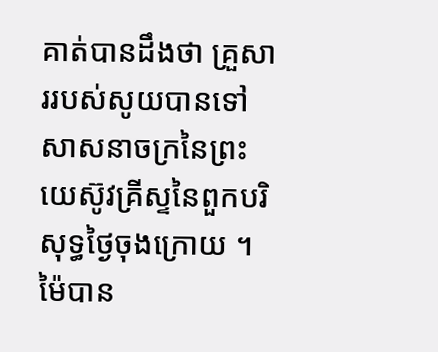គាត់បានដឹងថា គ្រួសាររបស់សូយបានទៅសាសនាចក្រនៃព្រះយេស៊ូវគ្រីស្ទនៃពួកបរិសុទ្ធថ្ងៃចុងក្រោយ ។
ម៉ៃបាន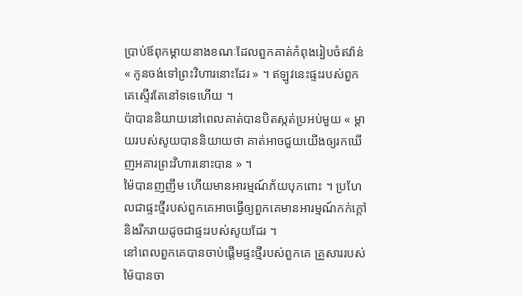ប្រាប់ឪពុកម្តាយនាងខណៈដែលពួកគាត់កំពុងរៀបចំឥវ៉ាន់ « កូនចង់ទៅព្រះវិហារនោះដែរ » ។ ឥឡូវនេះផ្ទះរបស់ពួកគេស្ទើរតែនៅទទេហើយ ។
ប៉ាបាននិយាយនៅពេលគាត់បានបិតស្កត់ប្រអប់មួយ « ម្តាយរបស់សូយបាននិយាយថា គាត់អាចជួយយើងឲ្យរកឃើញអគារព្រះវិហារនោះបាន » ។
ម៉ៃបានញញឹម ហើយមានអារម្មណ៍ភ័យបុកពោះ ។ ប្រហែលជាផ្ទះថ្មីរបស់ពួកគេអាចធ្វើឲ្យពួកគេមានអារម្មណ៍កក់ក្តៅ និងរីករាយដូចជាផ្ទះរបស់សូយដែរ ។
នៅពេលពួកគេបានចាប់ផ្តើមផ្ទះថ្មីរបស់ពួកគេ គ្រួសាររបស់ម៉ៃបានចា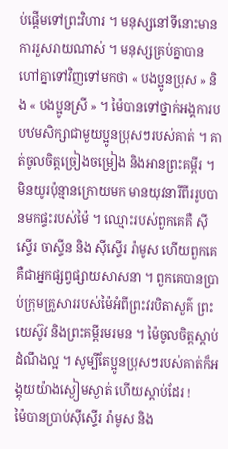ប់ផ្តើមទៅព្រះវិហារ ។ មនុស្សនៅទីនោះមានការរួសរាយណាស់ ។ មនុស្សគ្រប់គ្នាបានហៅគ្នាទៅវិញទៅមកថា « បងប្អូនប្រុស » និង « បងប្អូនស្រី » ។ ម៉ៃបានទៅថ្នាក់អង្គការបបឋមសិក្សាជាមួយប្អូនប្រុសៗរបស់គាត់ ។ គាត់ចូលចិត្តច្រៀងចម្រៀង និងអានព្រះគម្ពីរ ។
មិនយូរប៉ុន្មានក្រោយមក មានយុវនារីពីររូបបានមកផ្ទះរបស់ម៉ៃ ។ ឈ្មោះរបស់ពួកគេគឺ ស៊ីស្ទើរ ចាស្ទីន និង ស៊ីស្ទើរ រ៉ាមូស ហើយពួកគេគឺជាអ្នកផ្សព្វផ្សាយសាសនា ។ ពួកគេបានប្រាប់ក្រុមគ្រួសាររបស់ម៉ៃអំពីព្រះវរបិតាសួគ៌ ព្រះយេស៊ូវ និងព្រះគម្ពីរមរមន ។ ម៉ៃចូលចិត្តស្តាប់ដំណឹងល្អ ។ សូម្បីតែប្អូនប្រុសៗរបស់គាត់ក៏អង្គុយយ៉ាងស្ងៀមស្ងាត់ ហើយស្តាប់ដែរ !
ម៉ៃបានប្រាប់ស៊ីស្ទើរ រ៉ាមូស និង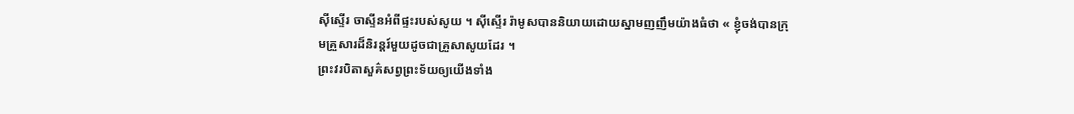ស៊ីស្ទើរ ចាស្ទីនអំពីផ្ទះរបស់សូយ ។ ស៊ីស្ទើរ រ៉ាមូសបាននិយាយដោយស្នាមញញឹមយ៉ាងធំថា « ខ្ញុំចង់បានក្រុមគ្រួសារដ៏និរន្តរ៍មួយដូចជាគ្រួសាសូយដែរ ។
ព្រះវរបិតាសួគ៌សព្វព្រះទ័យឲ្យយើងទាំង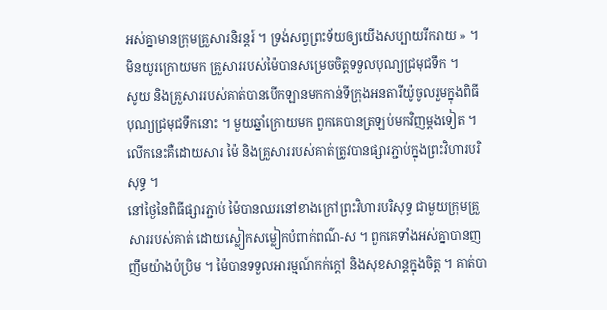អស់គ្នាមានក្រុមគ្រួសារនិរន្តរ៍ ។ ទ្រង់សព្វព្រះទ័យឲ្យយើងសប្បាយរីករាយ » ។
មិនយូរក្រោយមក គ្រួសាររបស់ម៉ៃបានសម្រេចចិត្តទទួលបុណ្យជ្រមុជទឹក ។
សូយ និងគ្រួសាររបស់គាត់បានបើកឡានមកកាន់ទីក្រុងអនតារីយ៉ូចូលរួមក្នុងពិធីបុណ្យជ្រមុជទឹកនោះ ។ មួយឆ្នាំក្រោយមក ពួកគេបានត្រឡប់មកវិញម្តងទៀត ។ លើកនេះគឺដោយសារ ម៉ៃ និងគ្រួសាររបស់គាត់ត្រូវបានផ្សារភ្ជាប់ក្នុងព្រះវិហារបរិសុទ្ធ ។
នៅថ្ងៃនៃពិធីផ្សារភ្ជាប់ ម៉ៃបានឈរនៅខាងក្រៅព្រះវិហារបរិសុទ្ធ ជាមួយក្រុមគ្រួសាររបស់គាត់ ដោយស្លៀកសម្លៀកបំពាក់ពណ៌-ស ។ ពួកគេទាំងអស់គ្នាបានញញឹមយ៉ាងប៉ប្រិម ។ ម៉ៃបានទទួលអារម្មណ៍កក់ក្តៅ និងសុខសាន្តក្នុងចិត្ត ។ គាត់បា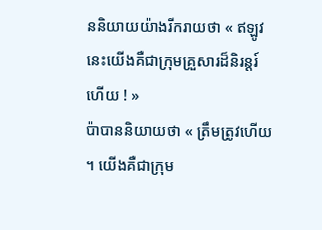ននិយាយយ៉ាងរីករាយថា « ឥឡូវនេះយើងគឺជាក្រុមគ្រួសារដ៏និរន្តរ៍ហើយ ! »
ប៉ាបាននិយាយថា « ត្រឹមត្រូវហើយ ។ យើងគឺជាក្រុម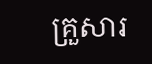គ្រួសារ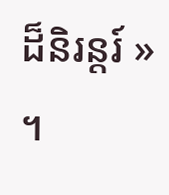ដ៏និរន្តរ៍ » ។